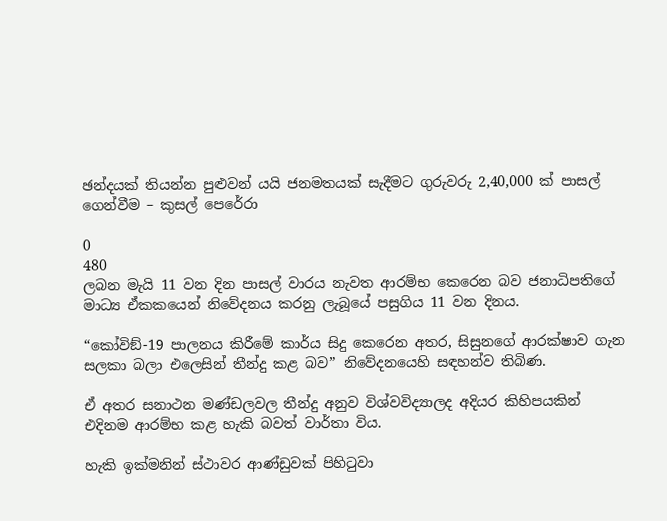ඡන්දයක් තියන්න පුළුවන් යයි ජනමතයක් සැදීමට ගුරුවරු 2,40,000 ක් පාසල් ගෙන්වීම – කුසල් පෙරේරා

0
480
ලබන මැයි 11 වන දින පාසල් වාරය නැවත ආරම්භ කෙරෙන බව ජනාධිපතිගේ මාධ්‍ය ඒකකයෙන් නිවේදනය කරනු ලැබූයේ පසුගිය 11 වන දිනය.

“කෝවිඞ්-19 පාලනය කිරීමේ කාර්ය සිදු කෙරෙන අතර, සිසුනගේ ආරක්ෂාව ගැන සලකා බලා එලෙසින් තීන්දු කළ බව” නිවේදනයෙහි සඳහන්ව තිබිණ.

ඒ අතර සනාථන මණ්ඩලවල තීන්දු අනුව විශ්වවිද්‍යාලද අදියර කිහිපයකින් එදිනම ආරම්භ කළ හැකි බවත් වාර්තා විය.

හැකි ඉක්මනින් ස්ථාවර ආණ්ඩුවක් පිහිටුවා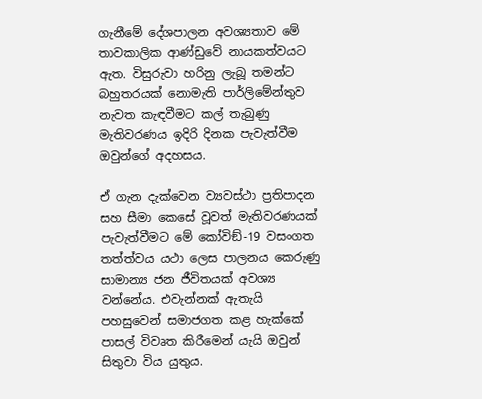ගැනීමේ දේශපාලන අවශ්‍යතාව මේ තාවකාලික ආණ්ඩුවේ නායකත්වයට ඇත. විසුරුවා හරිනු ලැබූ තමන්ට බහුතරයක් නොමැති පාර්ලිමේන්තුව නැවත කැඳවීමට කල් තැබුණු මැතිවරණය ඉදිරි දිනක පැවැත්වීම ඔවුන්ගේ අදහසය.

ඒ ගැන දැක්වෙන ව්‍යවස්ථා ප්‍රතිපාදන සහ සීමා කෙසේ වූවත් මැතිවරණයක් පැවැත්වීමට මේ කෝවිඞ්-19 වසංගත තත්ත්වය යථා ලෙස පාලනය කෙරුණු සාමාන්‍ය ජන ජීවිතයක් අවශ්‍ය වන්නේය. එවැන්නක් ඇතැයි පහසුවෙන් සමාජගත කළ හැක්කේ පාසල් විවෘත කිරීමෙන් යැයි ඔවුන් සිතුවා විය යුතුය.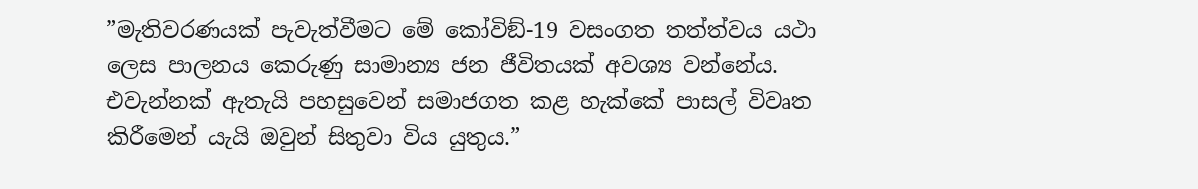”මැතිවරණයක් පැවැත්වීමට මේ කෝවිඞ්-19 වසංගත තත්ත්වය යථා ලෙස පාලනය කෙරුණු සාමාන්‍ය ජන ජීවිතයක් අවශ්‍ය වන්නේය. එවැන්නක් ඇතැයි පහසුවෙන් සමාජගත කළ හැක්කේ පාසල් විවෘත කිරීමෙන් යැයි ඔවුන් සිතුවා විය යුතුය.”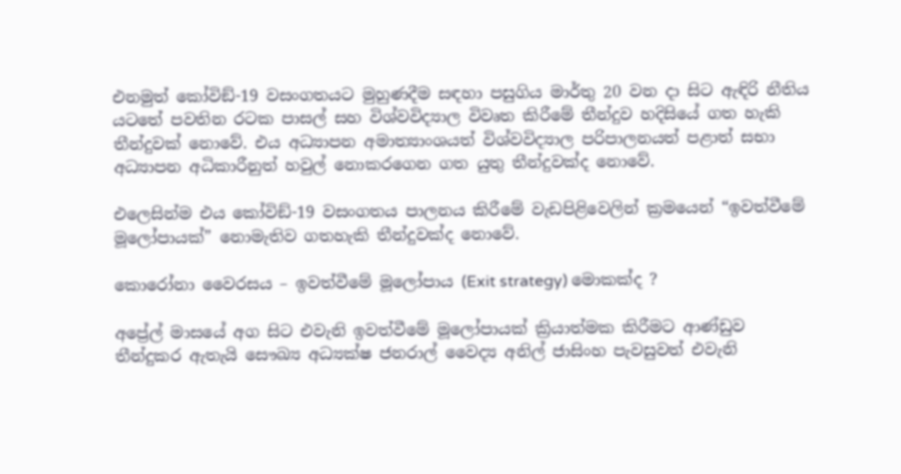එනමුත් කෝවිඞ්-19 වසංගතයට මුහුණදීම සඳහා පසුගිය මාර්තු 20 වන දා සිට ඇඳිරි නීතිය යටතේ පවතින රටක පාසල් සහ විශ්වවිද්‍යාල විවෘත කිරීමේ තීන්දුව හදිසියේ ගත හැකි තීන්දුවක් නොවේ. එය අධ්‍යාපන අමාත්‍යාංශයත් විශ්වවිද්‍යාල පරිපාලනයත් පළාත් සභා අධ්‍යාපන අධිකාරීනුත් හවුල් නොකරගෙන ගත යුතු තීන්දුවක්ද නොවේ.

එලෙසින්ම එය කෝවිඞ්-19 වසංගතය පාලනය කිරීමේ වැඩපිළිවෙලින් ක්‍රමයෙන් “ඉවත්වීමේ මූලෝපායක්” නොමැතිව ගතහැකි තීන්දුවක්ද නොවේ.

කොරෝනා වෛරසය – ඉවත්වීමේ මූලෝපාය (Exit strategy) මොකක්ද ?

අප්‍රේල් මාසයේ අග සිට එවැනි ඉවත්වීමේ මූලෝපායක් ක්‍රියාත්මක කිරීමට ආණ්ඩුව තීන්දුකර ඇතැයි සෞඛ්‍ය අධ්‍යක්ෂ ජනරාල් වෛද්‍ය අනිල් ජාසිංහ පැවසුවත් එවැනි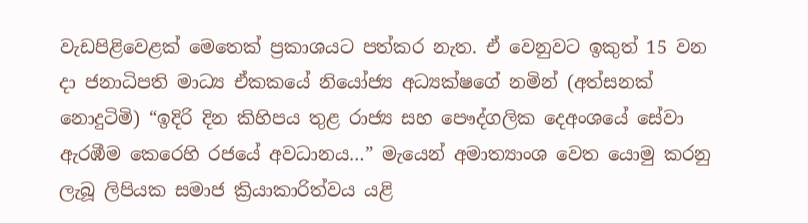වැඩපිළිවෙළක් මෙතෙක් ප්‍රකාශයට පත්කර නැත. ඒ වෙනුවට ඉකුත් 15 වන දා ජනාධිපති මාධ්‍ය ඒකකයේ නියෝජ්‍ය අධ්‍යක්ෂගේ නමින් (අත්සනක් නොදුටිමි) “ඉදිරි දින කිහිපය තුළ රාජ්‍ය සහ පෞද්ගලික දෙඅංශයේ සේවා ඇරඹීම කෙරෙහි රජයේ අවධානය…” මැයෙන් අමාත්‍යාංශ වෙත යොමු කරනු ලැබූ ලිපියක සමාජ ක්‍රියාකාරිත්වය යළි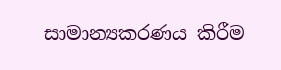සාමාන්‍යකරණය කිරීම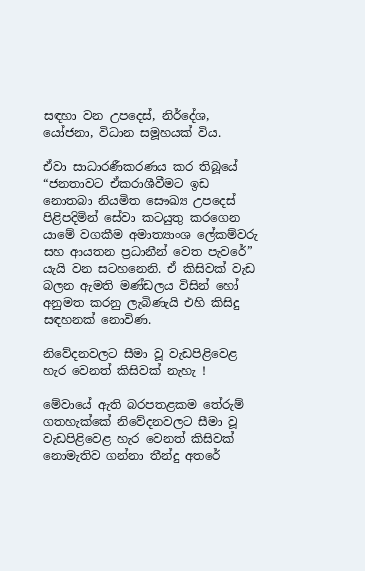සඳහා වන උපදෙස්, නිර්දේශ, යෝජනා, විධාන සමූහයක් විය.

ඒවා සාධාරණීකරණය කර තිබූයේ “ජනතාවට ඒකරාශීවීමට ඉඩ නොතබා නියමිත සෞඛ්‍ය උපදෙස් පිළිපදිමින් සේවා කටයුතු කරගෙන යාමේ වගකීම අමාත්‍යාංශ ලේකම්වරු සහ ආයතන ප්‍රධානීන් වෙත පැවරේ” යැයි වන සටහනෙනි. ඒ කිසිවක් වැඩ බලන ඇමති මණ්ඩලය විසින් හෝ අනුමත කරනු ලැබිණැයි එහි කිසිදු සඳහනක් නොවිණ.

නිවේදනවලට සීමා වූ වැඩපිළිවෙළ හැර වෙනත් කිසිවක් නැහැ !

මේවායේ ඇති බරපතළකම තේරුම් ගතහැක්කේ නිවේදනවලට සීමා වූ වැඩපිළිවෙළ හැර වෙනත් කිසිවක් නොමැතිව ගන්නා තීන්දු අතරේ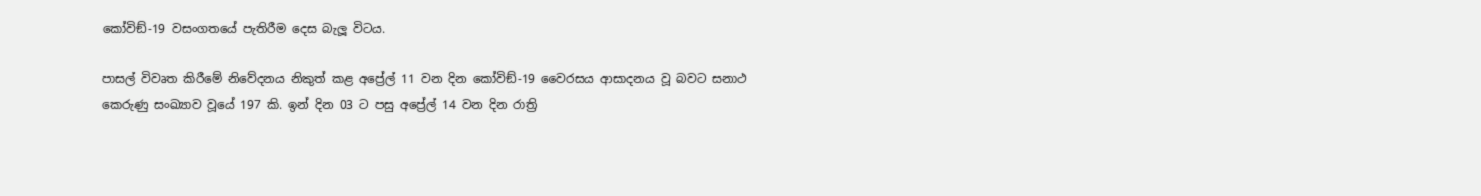කෝවිඞ්-19 වසංගතයේ පැතිරීම දෙස බැලූ විටය.

පාසල් විවෘත කිරීමේ නිවේදනය නිකුත් කළ අප්‍රේල් 11 වන දින කෝවිඞ්-19 වෛරසය ආසාදනය වූ බවට සනාථ කෙරුණු සංඛ්‍යාව වූයේ 197 කි. ඉන් දින 03 ට පසු අප්‍රේල් 14 වන දින රාත්‍රි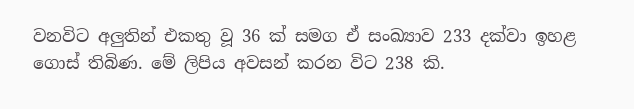වනවිට අලුතින් එකතු වූ 36 ක් සමග ඒ සංඛ්‍යාව 233 දක්වා ඉහළ ගොස් තිබිණ. මේ ලිපිය අවසන් කරන විට 238 කි.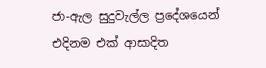ජා-ඇල සුදුවැල්ල ප්‍රදේශයෙන් එදිනම එක් ආසාදිත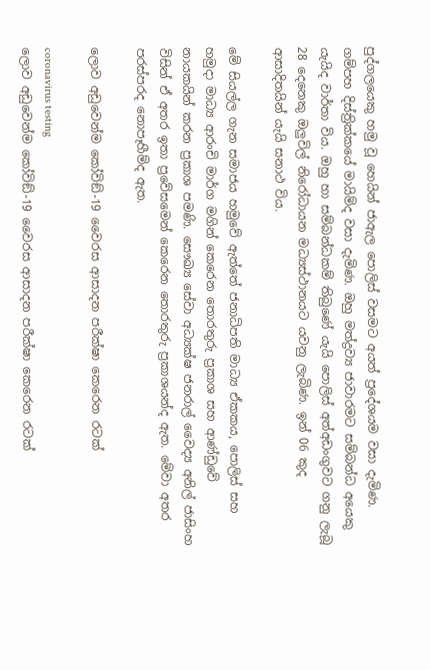පුද්ගලයෙකු හමු වූ හෙයින් ජාඇල පොලිස් වසමට අයත් ප්‍රදේශයම වසා දැමිණ. ගම්පහ දිස්ත්‍රික්කයේ මායිම්ද වසා දැමිණ. ඔහු මත්ද්‍රව්‍ය ජාවාරමට සම්බන්ධ අයෙකු යැයිද වාර්තා විය. ඔහු හා සම්බන්ධකම් තිබුණේ යැයි පොලිස් අත්අඩංගුවට ගනු ලැබූ 28 දෙනෙකු ඔලුවිල් නිරෝධායන මධ්‍යස්ථානයට යවනු ලැබිණ. ඉන් 06 කුද ආසාදිතයින් යැයි සනාථ විය.

මේ සියල්ල ගැන සමාජය හමුවේ ඇත්තේ ජනාධිපති මාධ්‍ය ඒකකය, පොලිස් සහ හමුදා මාධ්‍ය ආරංචි මාර්ග මගින් කෙරෙන තොරතුරු ප්‍රකාශ සහ ආණ්ඩුවේ නායකයින් කරන ප්‍රකාශ පමණි. සෞඛ්‍ය සේවා අධ්‍යක්ෂ ජනරාල් වෛද්‍ය අනිල් ජාසිංහ විසින් ඒ අතර ඉතා ප්‍රවේසමෙන් කෙරෙන තොරතුරු ප්‍රකාශයන්ද ඇත. මේවා අතර පරස්පරද නොපෑහීම්ද ඇත.

ලොව අඩුවෙන්ම කෝවිඞ්-19 වෛරස ආසාදන පරීක්ෂා කෙරෙන රටක්

coronavirus testing
ලොව අඩුවෙන්ම කෝවිඞ්-19 වෛරස ආසාදන පරීක්ෂා කෙරෙන රටක්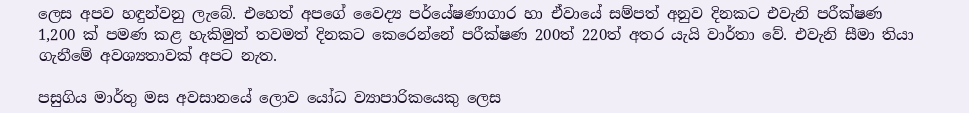ලෙස අපව හඳුන්වනු ලැබේ. එහෙත් අපගේ වෛද්‍ය පර්යේෂණාගාර හා ඒවායේ සම්පත් අනුව දිනකට එවැනි පරීක්ෂණ 1,200 ක් පමණ කළ හැකිමුත් තවමත් දිනකට කෙරෙන්නේ පරීක්ෂණ 200ත් 220ත් අතර යැයි වාර්තා වේ. එවැනි සීමා තියා ගැනීමේ අවශ්‍යතාවක් අපට නැත.

පසුගිය මාර්තු මස අවසානයේ ලොව යෝධ ව්‍යාපාරිකයෙකු ලෙස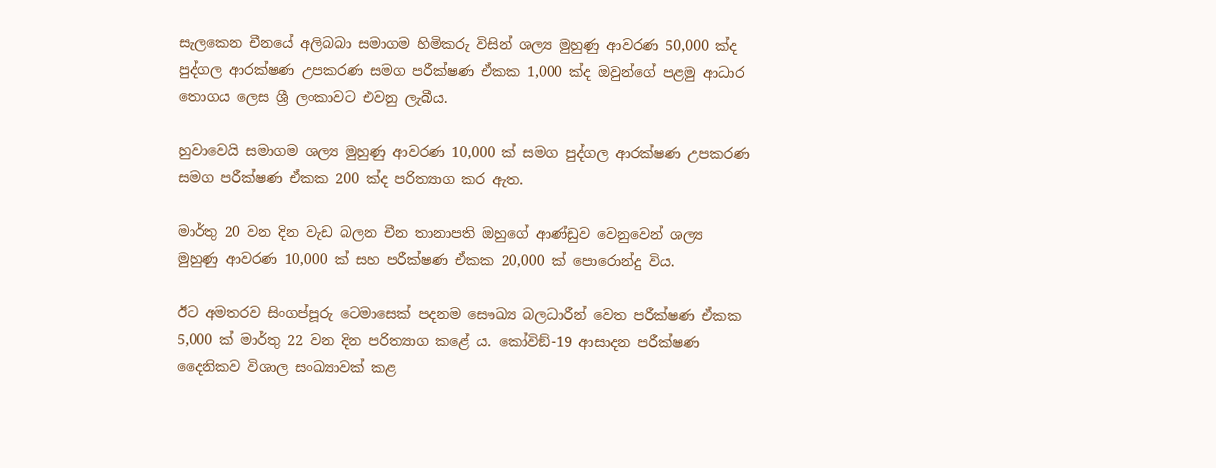සැලකෙන චීනයේ අලිබබා සමාගම හිමිකරු විසින් ශල්‍ය මුහුණු ආවරණ 50,000 ක්ද පුද්ගල ආරක්ෂණ උපකරණ සමග පරීක්ෂණ ඒකක 1,000 ක්ද ඔවුන්ගේ පළමු ආධාර තොගය ලෙස ශ්‍රී ලංකාවට එවනු ලැබීය.

හුවාවෙයි සමාගම ශල්‍ය මුහුණු ආවරණ 10,000 ක් සමග පුද්ගල ආරක්ෂණ උපකරණ සමග පරීක්ෂණ ඒකක 200 ක්ද පරිත්‍යාග කර ඇත.

මාර්තු 20 වන දින වැඩ බලන චීන තානාපති ඔහුගේ ආණ්ඩුව වෙනුවෙන් ශල්‍ය මුහුණු ආවරණ 10,000 ක් සහ පරීක්ෂණ ඒකක 20,000 ක් පොරොන්දු විය.

ඊට අමතරව සිංගප්පූරු ටෙමාසෙක් පදනම සෞඛ්‍ය බලධාරීන් වෙත පරීක්ෂණ ඒකක 5,000 ක් මාර්තු 22 වන දින පරිත්‍යාග කළේ ය. කෝවිඞ්-19 ආසාදන පරීක්ෂණ දෛනිකව විශාල සංඛ්‍යාවක් කළ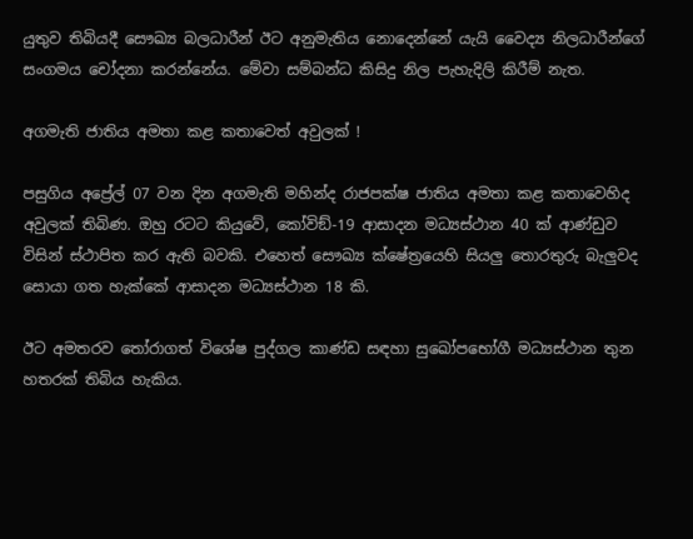යුතුව තිබියදී සෞඛ්‍ය බලධාරීන් ඊට අනුමැතිය නොදෙන්නේ යැයි වෛද්‍ය නිලධාරීන්ගේ සංගමය චෝදනා කරන්නේය. මේවා සම්බන්ධ කිසිදු නිල පැහැදිලි කිරීම් නැත.

අගමැති ජාතිය අමතා කළ කතාවෙත් අවුලක් !

පසුගිය අප්‍රේල් 07 වන දින අගමැති මහින්ද රාජපක්ෂ ජාතිය අමතා කළ කතාවෙහිද අවුලක් තිබිණ. ඔහු රටට කියුවේ, කෝවිඞ්-19 ආසාදන මධ්‍යස්ථාන 40 ක් ආණ්ඩුව විසින් ස්ථාපිත කර ඇති බවකි. එහෙත් සෞඛ්‍ය ක්ෂේත්‍රයෙහි සියලු තොරතුරු බැලුවද සොයා ගත හැක්කේ ආසාදන මධ්‍යස්ථාන 18 කි.

ඊට අමතරව තෝරාගත් විශේෂ පුද්ගල කාණ්ඩ සඳහා සුඛෝපභෝගී මධ්‍යස්ථාන තුන හතරක් තිබිය හැකිය.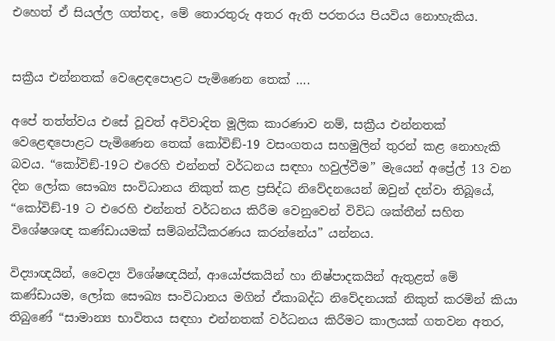එහෙත් ඒ සියල්ල ගත්තද, මේ තොරතුරු අතර ඇති පරතරය පියවිය නොහැකිය.


සක්‍රීය එන්නතක් වෙළෙඳපොළට පැමිණෙන තෙක් ….

අපේ තත්ත්වය එසේ වූවත් අවිවාදිත මූලික කාරණාව නම්, සක්‍රීය එන්නතක් වෙළෙඳපොළට පැමිණෙන තෙක් කෝවිඞ්-19 වසංගතය සහමුලින් තුරන් කළ නොහැකි බවය. “කෝවිඞ්-19ට එරෙහි එන්නත් වර්ධනය සඳහා හවුල්වීම” මැයෙන් අප්‍රේල් 13 වන දින ලෝක සෞඛ්‍ය සංවිධානය නිකුත් කළ ප්‍රසිද්ධ නිවේදනයෙන් ඔවුන් දන්වා තිබූයේ, “කෝවිඞ්-19 ට එරෙහි එන්නත් වර්ධනය කිරීම වෙනුවෙන් විවිධ ශක්තීන් සහිත විශේෂශඥ කණ්ඩායමක් සම්බන්ධීකරණය කරන්නේය” යන්නය.

විද්‍යාඥයින්, වෛද්‍ය විශේෂඥයින්, ආයෝජකයින් හා නිෂ්පාදකයින් ඇතුළත් මේ කණ්ඩායම, ලෝක සෞඛ්‍ය සංවිධානය මගින් ඒකාබද්ධ නිවේදනයක් නිකුත් කරමින් කියා තිබුණේ “සාමාන්‍ය භාවිතය සඳහා එන්නතක් වර්ධනය කිරීමට කාලයක් ගතවන අතර,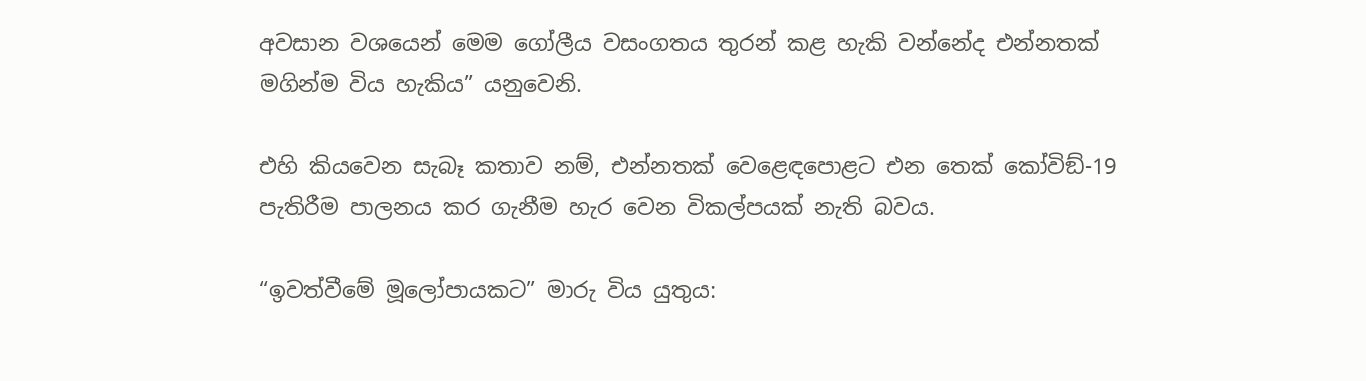අවසාන වශයෙන් මෙම ගෝලීය වසංගතය තුරන් කළ හැකි වන්නේද එන්නතක් මගින්ම විය හැකිය” යනුවෙනි.

එහි කියවෙන සැබෑ කතාව නම්, එන්නතක් වෙළෙඳපොළට එන තෙක් කෝවිඞ්-19 පැතිරීම පාලනය කර ගැනීම හැර වෙන විකල්පයක් නැති බවය.

“ඉවත්වීමේ මූලෝපායකට” මාරු විය යුතුය: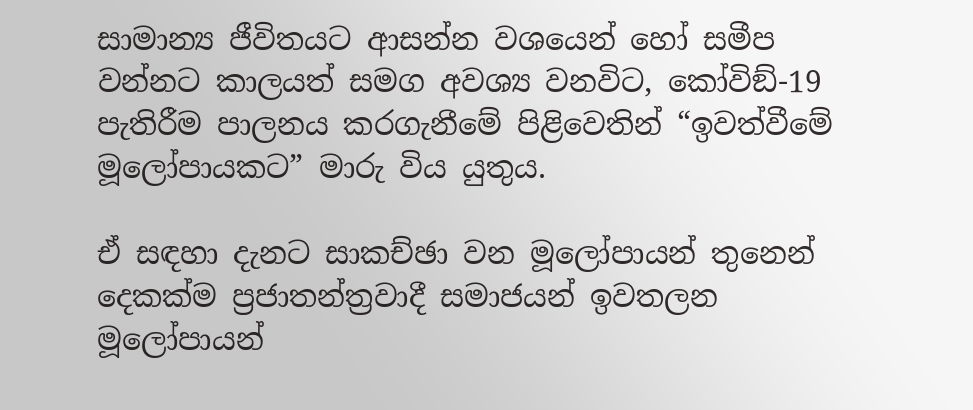සාමාන්‍ය ජීවිතයට ආසන්න වශයෙන් හෝ සමීප වන්නට කාලයත් සමග අවශ්‍ය වනවිට, කෝවිඞ්-19 පැතිරීම පාලනය කරගැනීමේ පිළිවෙතින් “ඉවත්වීමේ මූලෝපායකට” මාරු විය යුතුය.

ඒ සඳහා දැනට සාකච්ඡා වන මූලෝපායන් තුනෙන් දෙකක්ම ප්‍රජාතන්ත්‍රවාදී සමාජයන් ඉවතලන මූලෝපායන්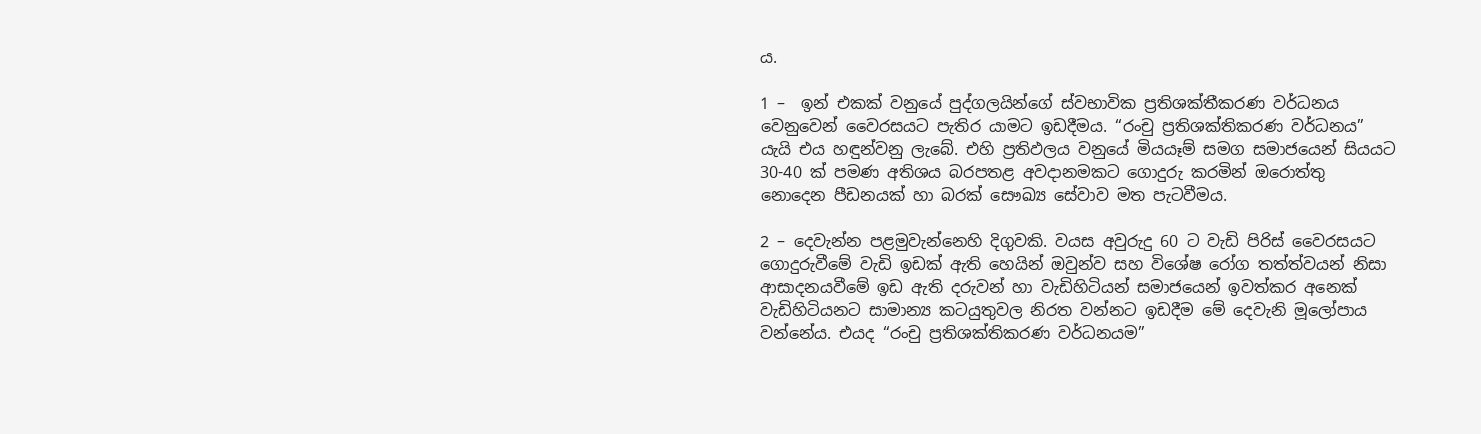ය.

1 –  ඉන් එකක් වනුයේ පුද්ගලයින්ගේ ස්වභාවික ප්‍රතිශක්තීකරණ වර්ධනය වෙනුවෙන් වෛරසයට පැතිර යාමට ඉඩදීමය. “රංචු ප්‍රතිශක්තිකරණ වර්ධනය” යැයි එය හඳුන්වනු ලැබේ. එහි ප්‍රතිඵලය වනුයේ මියයෑම් සමග සමාජයෙන් සියයට 30-40 ක් පමණ අතිශය බරපතළ අවදානමකට ගොදුරු කරමින් ඔරොත්තු නොදෙන පීඩනයක් හා බරක් සෞඛ්‍ය සේවාව මත පැටවීමය.

2 – දෙවැන්න පළමුවැන්නෙහි දිගුවකි. වයස අවුරුදු 60 ට වැඩි පිරිස් වෛරසයට ගොදුරුවීමේ වැඩි ඉඩක් ඇති හෙයින් ඔවුන්ව සහ විශේෂ රෝග තත්ත්වයන් නිසා ආසාදනයවීමේ ඉඩ ඇති දරුවන් හා වැඩිහිටියන් සමාජයෙන් ඉවත්කර අනෙක් වැඩිහිටියනට සාමාන්‍ය කටයුතුවල නිරත වන්නට ඉඩදීම මේ දෙවැනි මූලෝපාය වන්නේය. එයද “රංචු ප්‍රතිශක්තිකරණ වර්ධනයම”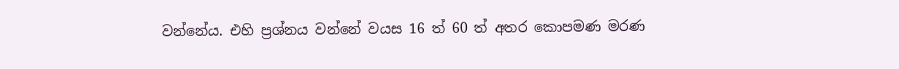වන්නේය. එහි ප්‍රශ්නය වන්නේ වයස 16 ත් 60 ත් අතර කොපමණ මරණ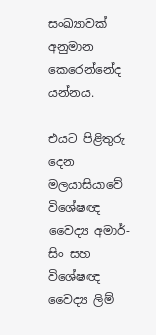සංඛ්‍යාවක් අනුමාන කෙරෙන්නේද යන්නය.

එයට පිළිතුරු දෙන මලයාසියාවේ විශේෂඥ වෛද්‍ය අමාර්-සිං සහ විශේෂඥ වෛද්‍ය ලිම්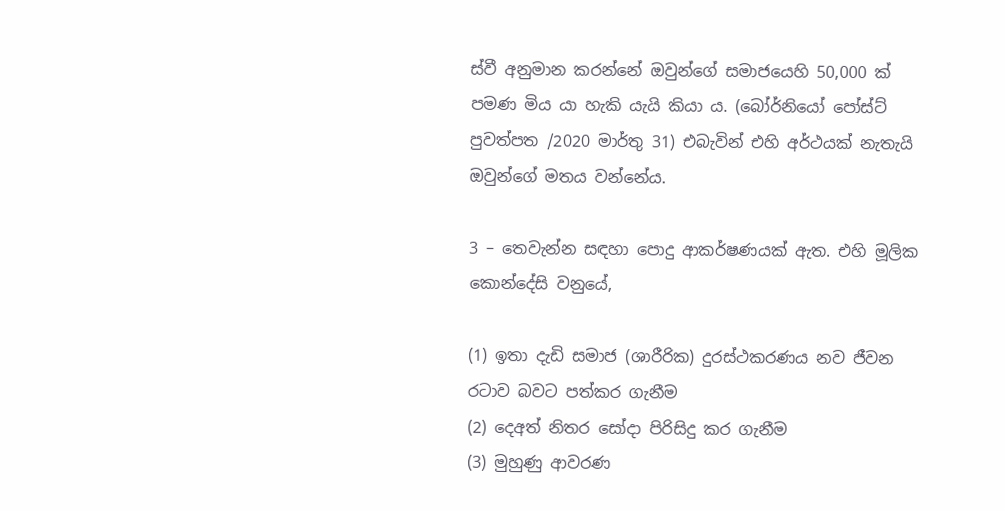ස්වී අනුමාන කරන්නේ ඔවුන්ගේ සමාජයෙහි 50,000 ක් පමණ මිය යා හැකි යැයි කියා ය. (බෝර්නියෝ පෝස්ට් පුවත්පත /2020 මාර්තු 31) එබැවින් එහි අර්ථයක් නැතැයි ඔවුන්ගේ මතය වන්නේය.

3 – තෙවැන්න සඳහා පොදු ආකර්ෂණයක් ඇත. එහි මූලික කොන්දේසි වනුයේ,

(1) ඉතා දැඩි සමාජ (ශාරීරික) දුරස්ථකරණය නව ජීවන රටාව බවට පත්කර ගැනීම
(2) දෙඅත් නිතර සෝදා පිරිසිදු කර ගැනීම
(3) මුහුණු ආවරණ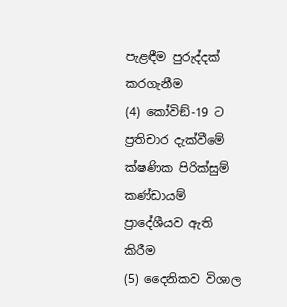පැළඳීම පුරුද්දක් කරගැනීම
(4) කෝවිඞ්-19 ට ප්‍රතිචාර දැක්වීමේ ක්ෂණික පිරික්සුම් කණ්ඩායම් ප්‍රාදේශීයව ඇති කිරීම
(5) දෛනිකව විශාල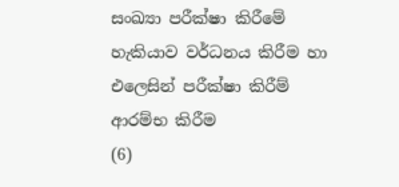සංඛ්‍යා පරීක්ෂා කිරීමේ හැකියාව වර්ධනය කිරීම හා එලෙසින් පරීක්ෂා කිරීම් ආරම්භ කිරීම
(6)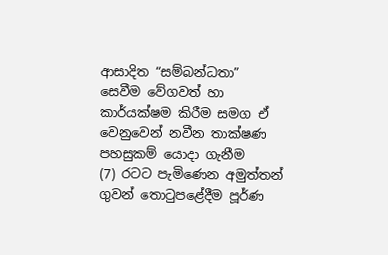ආසාදිත “සම්බන්ධතා” සෙවීම වේගවත් හා කාර්යක්ෂම කිරීම සමග ඒ වෙනුවෙන් නවීන තාක්ෂණ පහසුකම් යොදා ගැනීම
(7) රටට පැමිණෙන අමුත්තන් ගුවන් තොටුපළේදීම පූර්ණ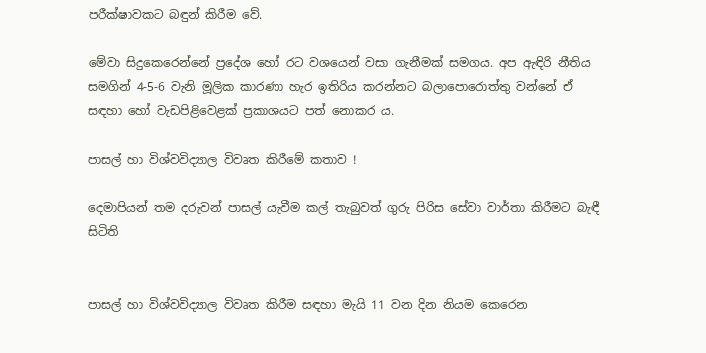පරීක්ෂාවකට බඳුන් කිරීම වේ.

මේවා සිදුකෙරෙන්නේ ප්‍රදේශ හෝ රට වශයෙන් වසා ගැනීමක් සමගය. අප ඇඳිරි නීතිය සමගින් 4-5-6 වැනි මූලික කාරණා හැර ඉතිරිය කරන්නට බලාපොරොත්තු වන්නේ ඒ සඳහා හෝ වැඩපිළිවෙළක් ප්‍රකාශයට පත් නොකර ය.

පාසල් හා විශ්වවිද්‍යාල විවෘත කිරීමේ කතාව !

දෙමාපියන් තම දරුවන් පාසල් යැවීම කල් තැබුවත් ගුරු පිරිස සේවා වාර්තා කිරීමට බැඳී සිටිති


පාසල් හා විශ්වවිද්‍යාල විවෘත කිරීම සඳහා මැයි 11 වන දින නියම කෙරෙන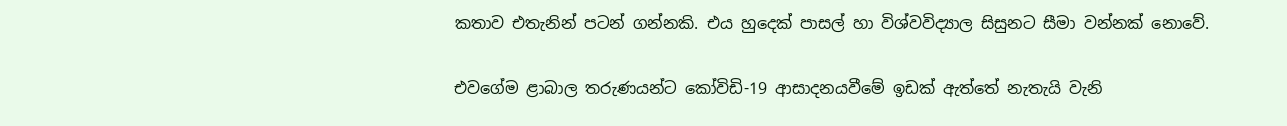කතාව එතැනින් පටන් ගන්නකි. එය හුදෙක් පාසල් හා විශ්වවිද්‍යාල සිසුනට සීමා වන්නක් නොවේ.

එවගේම ළාබාල තරුණයන්ට කෝවිඩි-19 ආසාදනයවීමේ ඉඩක් ඇත්තේ නැතැයි වැනි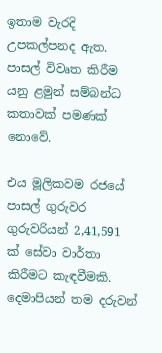ඉතාම වැරදි උපකල්පනද ඇත. පාසල් විවෘත කිරීම යනු ළමුන් සම්බන්ධ කතාවක් පමණක් නොවේ.

එය මූලිකවම රජයේ පාසල් ගුරුවර ගුරුවරියන් 2,41,591 ක් සේවා වාර්තා කිරීමට කැඳවීමකි. දෙමාපියන් තම දරුවන්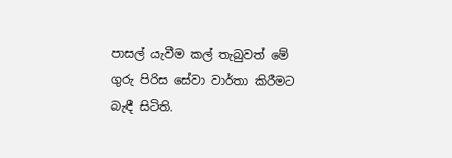පාසල් යැවීම කල් තැබුවත් මේ ගුරු පිරිස සේවා වාර්තා කිරීමට බැඳී සිටිති.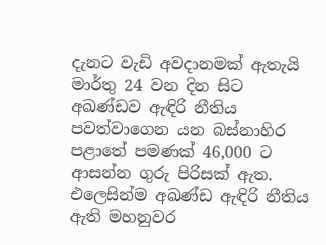දැනට වැඩි අවදානමක් ඇතැයි මාර්තු 24 වන දින සිට අඛණ්ඩව ඇඳිරි නීතිය පවත්වාගෙන යන බස්නාහිර පළාතේ පමණක් 46,000 ට ආසන්න ගුරු පිරිසක් ඇත. එලෙසින්ම අඛණ්ඩ ඇඳිරි නීතිය ඇති මහනුවර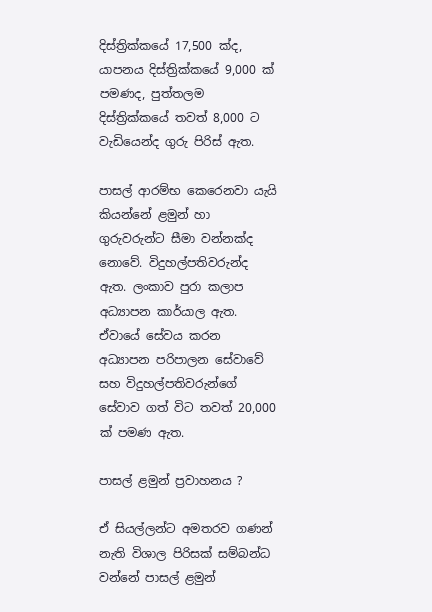දිස්ත්‍රික්කයේ 17,500 ක්ද, යාපනය දිස්ත්‍රික්කයේ 9,000 ක් පමණද, පුත්තලම දිස්ත්‍රික්කයේ තවත් 8,000 ට වැඩියෙන්ද ගුරු පිරිස් ඇත.

පාසල් ආරම්භ කෙරෙනවා යැයි කියන්නේ ළමුන් හා ගුරුවරුන්ට සීමා වන්නක්ද නොවේ. විදුහල්පතිවරුන්ද ඇත. ලංකාව පුරා කලාප අධ්‍යාපන කාර්යාල ඇත. ඒවායේ සේවය කරන අධ්‍යාපන පරිපාලන සේවාවේ සහ විදුහල්පතිවරුන්ගේ සේවාව ගත් විට තවත් 20,000 ක් පමණ ඇත.

පාසල් ළමුන් ප්‍රවාහනය ?

ඒ සියල්ලන්ට අමතරව ගණන් නැති විශාල පිරිසක් සම්බන්ධ වන්නේ පාසල් ළමුන්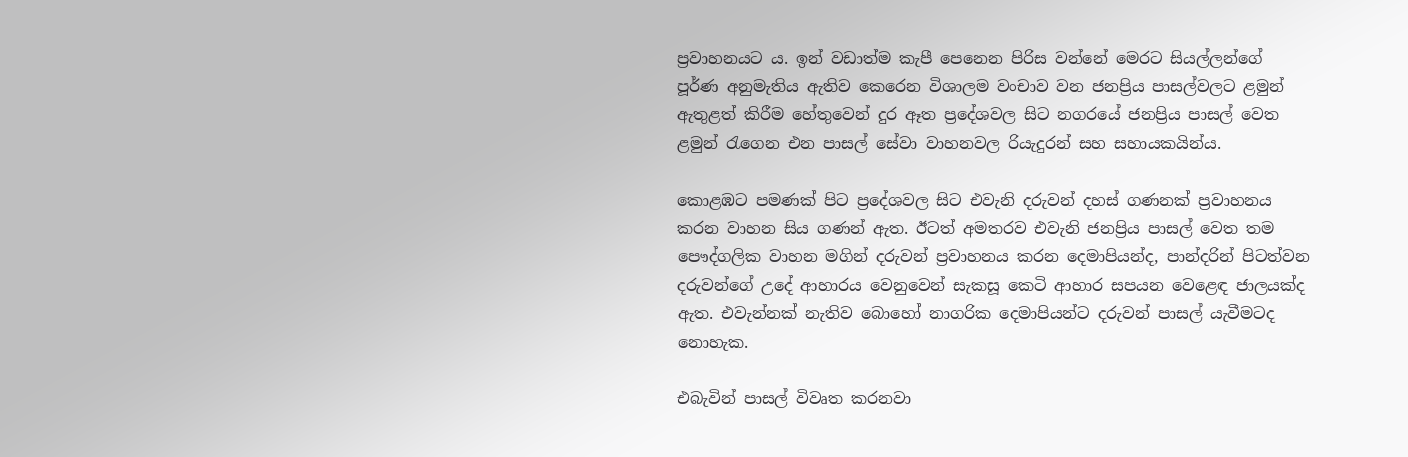ප්‍රවාහනයට ය. ඉන් වඩාත්ම කැපී පෙනෙන පිරිස වන්නේ මෙරට සියල්ලන්ගේ පූර්ණ අනුමැතිය ඇතිව කෙරෙන විශාලම වංචාව වන ජනප්‍රිය පාසල්වලට ළමුන් ඇතුළත් කිරීම හේතුවෙන් දුර ඈත ප්‍රදේශවල සිට නගරයේ ජනප්‍රිය පාසල් වෙත ළමුන් රැගෙන එන පාසල් සේවා වාහනවල රියැදුරන් සහ සහායකයින්ය.

කොළඹට පමණක් පිට ප්‍රදේශවල සිට එවැනි දරුවන් දහස් ගණනක් ප්‍රවාහනය කරන වාහන සිය ගණන් ඇත. ඊටත් අමතරව එවැනි ජනප්‍රිය පාසල් වෙත තම පෞද්ගලික වාහන මගින් දරුවන් ප්‍රවාහනය කරන දෙමාපියන්ද, පාන්දරින් පිටත්වන දරුවන්ගේ උදේ ආහාරය වෙනුවෙන් සැකසූ කෙටි ආහාර සපයන වෙළෙඳ ජාලයක්ද ඇත. එවැන්නක් නැතිව බොහෝ නාගරික දෙමාපියන්ට දරුවන් පාසල් යැවීමටද නොහැක.

එබැවින් පාසල් විවෘත කරනවා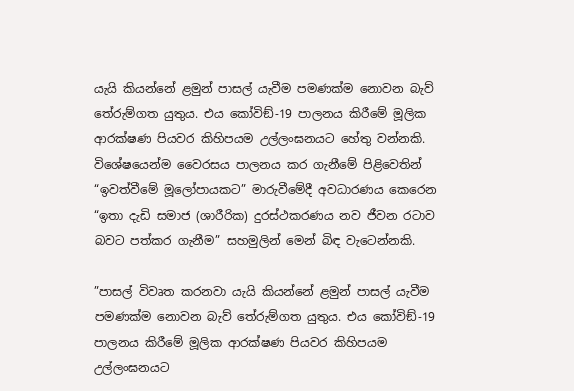යැයි කියන්නේ ළමුන් පාසල් යැවීම පමණක්ම නොවන බැව් තේරුම්ගත යුතුය. එය කෝවිඞ්-19 පාලනය කිරීමේ මූලික ආරක්ෂණ පියවර කිහිපයම උල්ලංඝනයට හේතු වන්නකි. විශේෂයෙන්ම වෛරසය පාලනය කර ගැනීමේ පිළිවෙතින් “ඉවත්වීමේ මූලෝපායකට” මාරුවීමේදී අවධාරණය කෙරෙන “ඉතා දැඩි සමාජ (ශාරීරික) දුරස්ථකරණය නව ජීවන රටාව බවට පත්කර ගැනීම” සහමුලින් මෙන් බිඳ වැටෙන්නකි.

”පාසල් විවෘත කරනවා යැයි කියන්නේ ළමුන් පාසල් යැවීම පමණක්ම නොවන බැව් තේරුම්ගත යුතුය. එය කෝවිඞ්-19 පාලනය කිරීමේ මූලික ආරක්ෂණ පියවර කිහිපයම උල්ලංඝනයට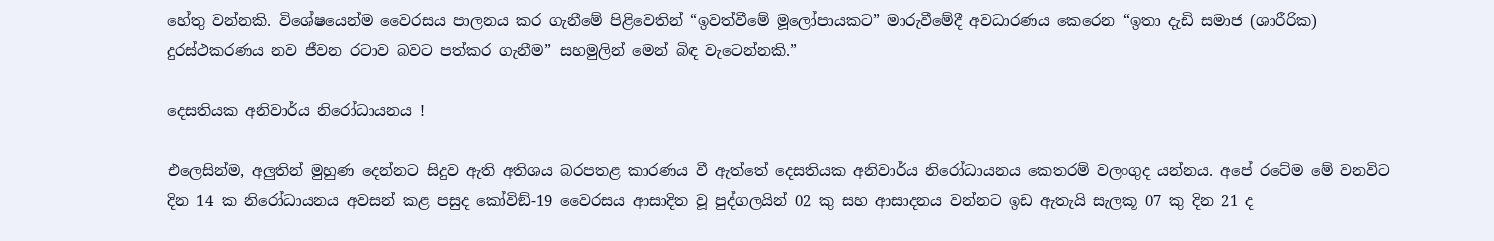හේතු වන්නකි. විශේෂයෙන්ම වෛරසය පාලනය කර ගැනීමේ පිළිවෙතින් “ඉවත්වීමේ මූලෝපායකට” මාරුවීමේදී අවධාරණය කෙරෙන “ඉතා දැඩි සමාජ (ශාරීරික) දුරස්ථකරණය නව ජීවන රටාව බවට පත්කර ගැනීම” සහමුලින් මෙන් බිඳ වැටෙන්නකි.”

දෙසතියක අනිවාර්ය නිරෝධායනය !

එලෙසින්ම, අලුතින් මුහුණ දෙන්නට සිදුව ඇති අතිශය බරපතළ කාරණය වී ඇත්තේ දෙසතියක අනිවාර්ය නිරෝධායනය කෙතරම් වලංගුද යන්නය. අපේ රටේම මේ වනවිට දින 14 ක නිරෝධායනය අවසන් කළ පසුද කෝවිඞ්-19 වෛරසය ආසාදිත වූ පුද්ගලයින් 02 කු සහ ආසාදනය වන්නට ඉඩ ඇතැයි සැලකූ 07 කු දින 21 ද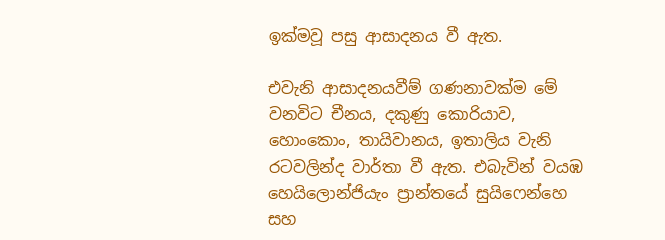ඉක්මවූ පසු ආසාදනය වී ඇත.

එවැනි ආසාදනයවීම් ගණනාවක්ම මේ වනවිට චීනය, දකුණු කොරියාව, හොංකොං, තායිවානය, ඉතාලිය වැනි රටවලින්ද වාර්තා වී ඇත. එබැවින් වයඹ හෙයිලොන්ජියැං ප්‍රාන්තයේ සුයිෆෙන්හෙ සහ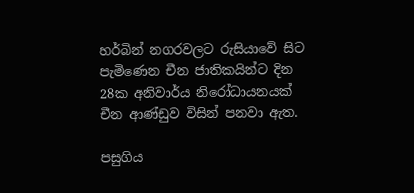හර්බින් නගරවලට රුසියාවේ සිට පැමිණෙන චීන ජාතිකයින්ට දින 28ක අනිවාර්ය නිරෝධායනයක් චීන ආණ්ඩුව විසින් පනවා ඇත.

පසුගිය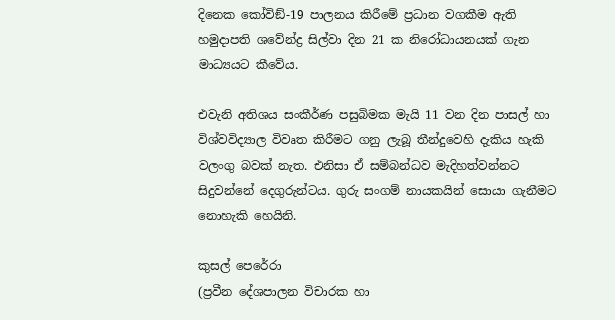දිනෙක කෝවිඞ්-19 පාලනය කිරීමේ ප්‍රධාන වගකීම ඇති හමුදාපති ශවේන්ද්‍ර සිල්වා දින 21 ක නිරෝධායනයක් ගැන මාධ්‍යයට කීවේය.

එවැනි අතිශය සංකීර්ණ පසුබිමක මැයි 11 වන දින පාසල් හා විශ්වවිද්‍යාල විවෘත කිරීමට ගනු ලැබූ තීන්දුවෙහි දැකිය හැකි වලංගු බවක් නැත. එනිසා ඒ සම්බන්ධව මැදිහත්වන්නට සිදුවන්නේ දෙගුරුන්ටය. ගුරු සංගම් නායකයින් සොයා ගැනීමට නොහැකි හෙයිනි.

කුසල් පෙරේරා
(ප්‍රවීන දේශපාලන විචාරක හා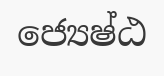ජ්‍යෙෂ්ඨ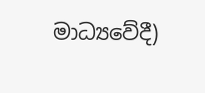මාධ්‍යවේදී)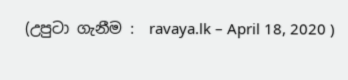(උපුටා ගැනීම :  ravaya.lk – April 18, 2020 )